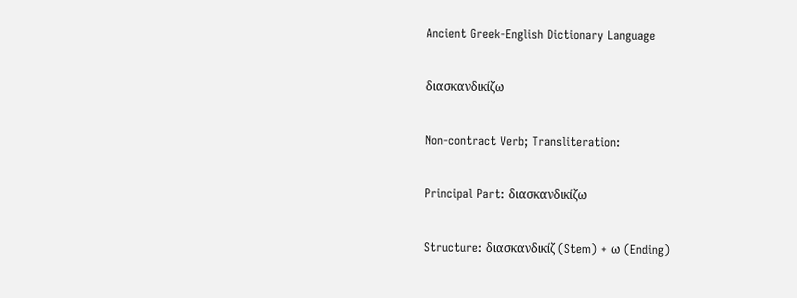Ancient Greek-English Dictionary Language

διασκανδικίζω

Non-contract Verb; Transliteration:

Principal Part: διασκανδικίζω

Structure: διασκανδικίζ (Stem) + ω (Ending)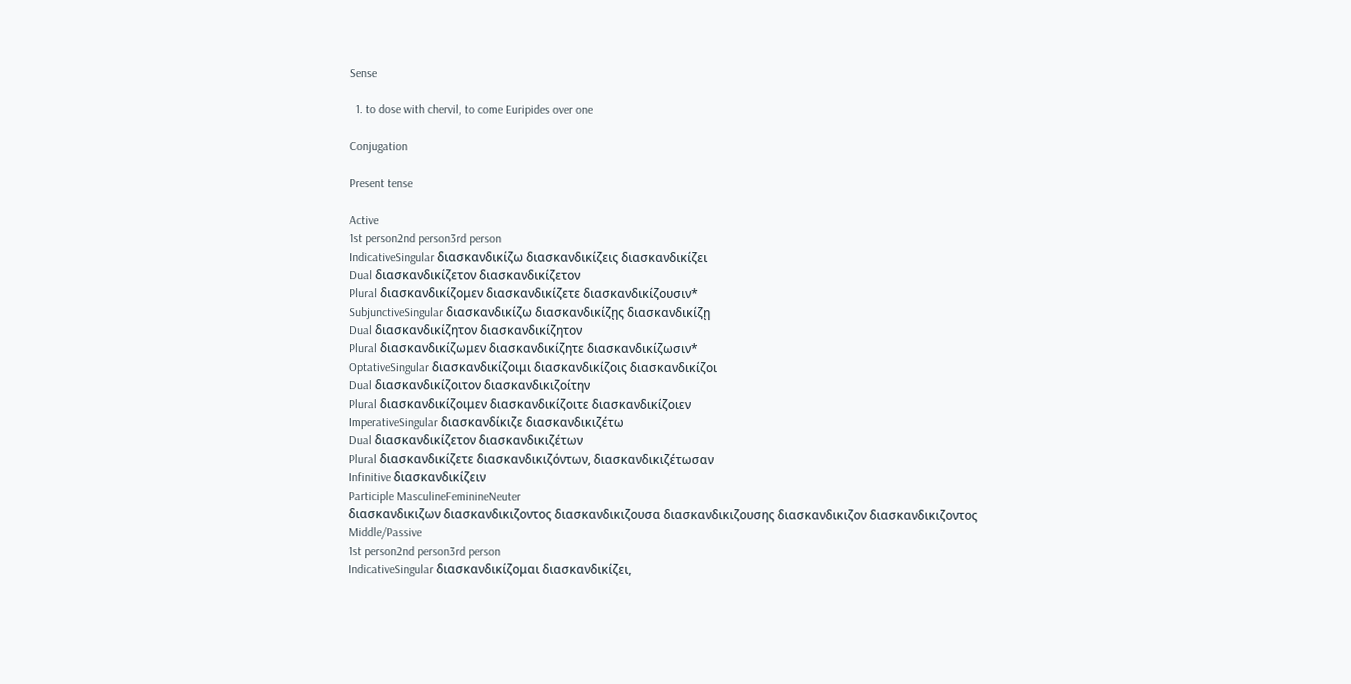Sense

  1. to dose with chervil, to come Euripides over one

Conjugation

Present tense

Active
1st person2nd person3rd person
IndicativeSingular διασκανδικίζω διασκανδικίζεις διασκανδικίζει
Dual διασκανδικίζετον διασκανδικίζετον
Plural διασκανδικίζομεν διασκανδικίζετε διασκανδικίζουσιν*
SubjunctiveSingular διασκανδικίζω διασκανδικίζῃς διασκανδικίζῃ
Dual διασκανδικίζητον διασκανδικίζητον
Plural διασκανδικίζωμεν διασκανδικίζητε διασκανδικίζωσιν*
OptativeSingular διασκανδικίζοιμι διασκανδικίζοις διασκανδικίζοι
Dual διασκανδικίζοιτον διασκανδικιζοίτην
Plural διασκανδικίζοιμεν διασκανδικίζοιτε διασκανδικίζοιεν
ImperativeSingular διασκανδίκιζε διασκανδικιζέτω
Dual διασκανδικίζετον διασκανδικιζέτων
Plural διασκανδικίζετε διασκανδικιζόντων, διασκανδικιζέτωσαν
Infinitive διασκανδικίζειν
Participle MasculineFeminineNeuter
διασκανδικιζων διασκανδικιζοντος διασκανδικιζουσα διασκανδικιζουσης διασκανδικιζον διασκανδικιζοντος
Middle/Passive
1st person2nd person3rd person
IndicativeSingular διασκανδικίζομαι διασκανδικίζει,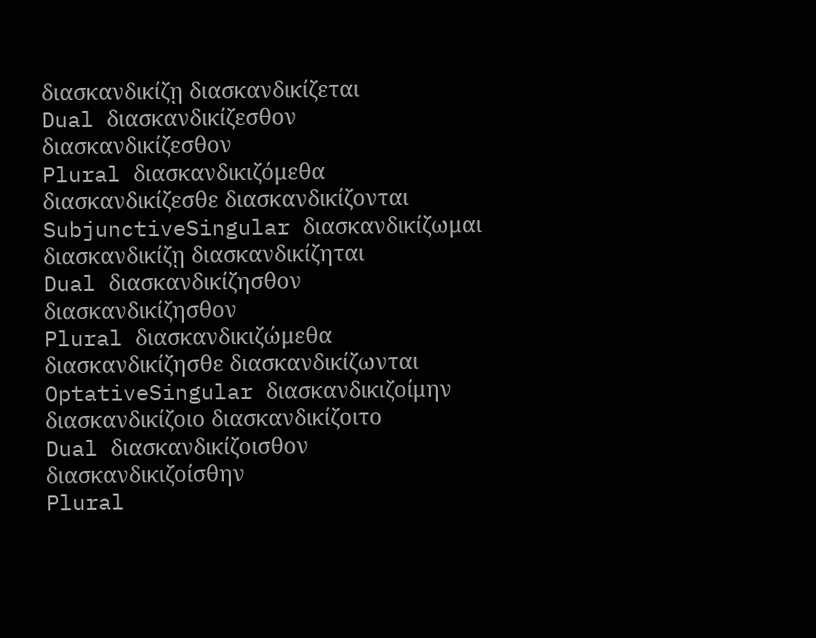διασκανδικίζῃ διασκανδικίζεται
Dual διασκανδικίζεσθον διασκανδικίζεσθον
Plural διασκανδικιζόμεθα διασκανδικίζεσθε διασκανδικίζονται
SubjunctiveSingular διασκανδικίζωμαι διασκανδικίζῃ διασκανδικίζηται
Dual διασκανδικίζησθον διασκανδικίζησθον
Plural διασκανδικιζώμεθα διασκανδικίζησθε διασκανδικίζωνται
OptativeSingular διασκανδικιζοίμην διασκανδικίζοιο διασκανδικίζοιτο
Dual διασκανδικίζοισθον διασκανδικιζοίσθην
Plural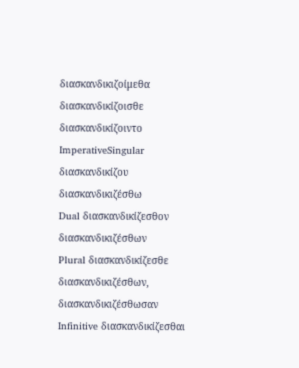διασκανδικιζοίμεθα διασκανδικίζοισθε διασκανδικίζοιντο
ImperativeSingular διασκανδικίζου διασκανδικιζέσθω
Dual διασκανδικίζεσθον διασκανδικιζέσθων
Plural διασκανδικίζεσθε διασκανδικιζέσθων, διασκανδικιζέσθωσαν
Infinitive διασκανδικίζεσθαι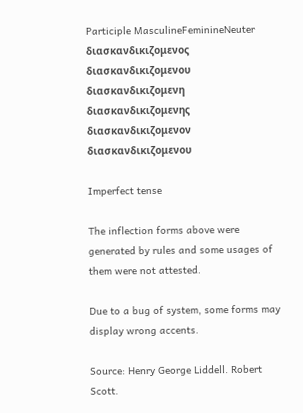Participle MasculineFeminineNeuter
διασκανδικιζομενος διασκανδικιζομενου διασκανδικιζομενη διασκανδικιζομενης διασκανδικιζομενον διασκανδικιζομενου

Imperfect tense

The inflection forms above were generated by rules and some usages of them were not attested.

Due to a bug of system, some forms may display wrong accents.

Source: Henry George Liddell. Robert Scott.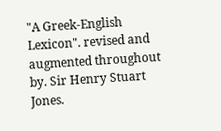"A Greek-English Lexicon". revised and augmented throughout by. Sir Henry Stuart Jones.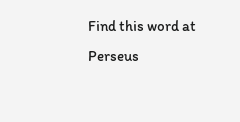Find this word at Perseus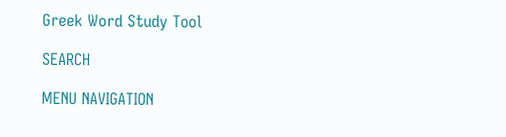Greek Word Study Tool

SEARCH

MENU NAVIGATION